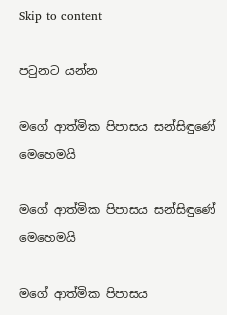Skip to content

පටුනට යන්න

මගේ ආත්මික පිපාසය සන්සිඳුණේ මෙහෙමයි

මගේ ආත්මික පිපාසය සන්සිඳුණේ මෙහෙමයි

මගේ ආත්මික පිපාසය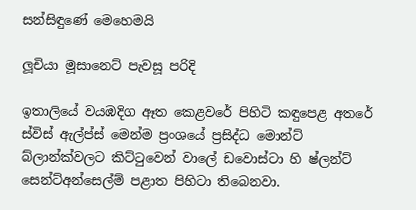සන්සිඳුණේ මෙහෙමයි

ලූචියා මූසානෙට් පැවසූ පරිදි

ඉතාලියේ වයඹදිග ඈත කෙළවරේ පිහිටි කඳුපෙළ අතරේ ස්විස් ඇල්ප්ස් මෙන්ම ප්‍රංශයේ ප්‍රසිද්ධ මොන්ට් බ්ලාන්ක්වලට කිට්ටුවෙන් වාලේ ඩවොස්ටා හි ෂ්ලන්ට් සෙන්ට්අන්සෙල්ම් පළාත පිහිටා තිබෙනවා.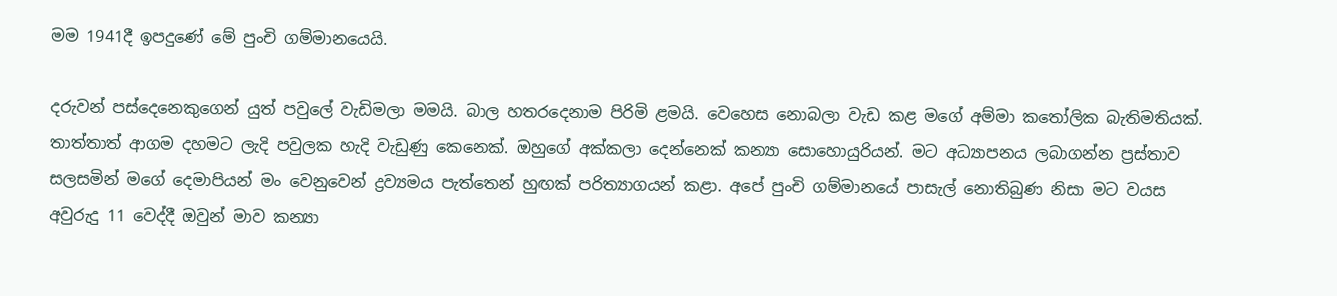මම 1941දී ඉපදුණේ මේ පුංචි ගම්මානයෙයි.

දරුවන් පස්දෙනෙකුගෙන් යුත් පවුලේ වැඩිමලා මමයි. බාල හතරදෙනාම පිරිමි ළමයි. වෙහෙස නොබලා වැඩ කළ මගේ අම්මා කතෝලික බැතිමතියක්. තාත්තාත් ආගම දහමට ලැදි පවුලක හැදි වැඩුණු කෙනෙක්. ඔහුගේ අක්කලා දෙන්නෙක් කන්‍යා සොහොයුරියන්. මට අධ්‍යාපනය ලබාගන්න ප්‍රස්තාව සලසමින් මගේ දෙමාපියන් මං වෙනුවෙන් ද්‍රව්‍යමය පැත්තෙන් හුඟක් පරිත්‍යාගයන් කළා. අපේ පුංචි ගම්මානයේ පාසැල් නොතිබුණ නිසා මට වයස අවුරුදු 11 වෙද්දී ඔවුන් මාව කන්‍යා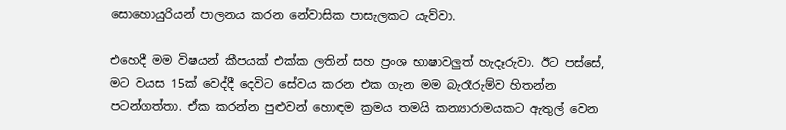සොහොයුරියන් පාලනය කරන නේවාසික පාසැලකට යැව්වා.

එහෙදී මම විෂයන් කීපයක් එක්ක ලතින් සහ ප්‍රංශ භාෂාවලුත් හැදෑරුවා. ඊට පස්සේ, මට වයස 15ක් වෙද්දී දෙවිට සේවය කරන එක ගැන මම බැරෑරුම්ව හිතන්න පටන්ගත්තා. ඒක කරන්න පුළුවන් හොඳම ක්‍රමය තමයි කන්‍යාරාමයකට ඇතුල් වෙන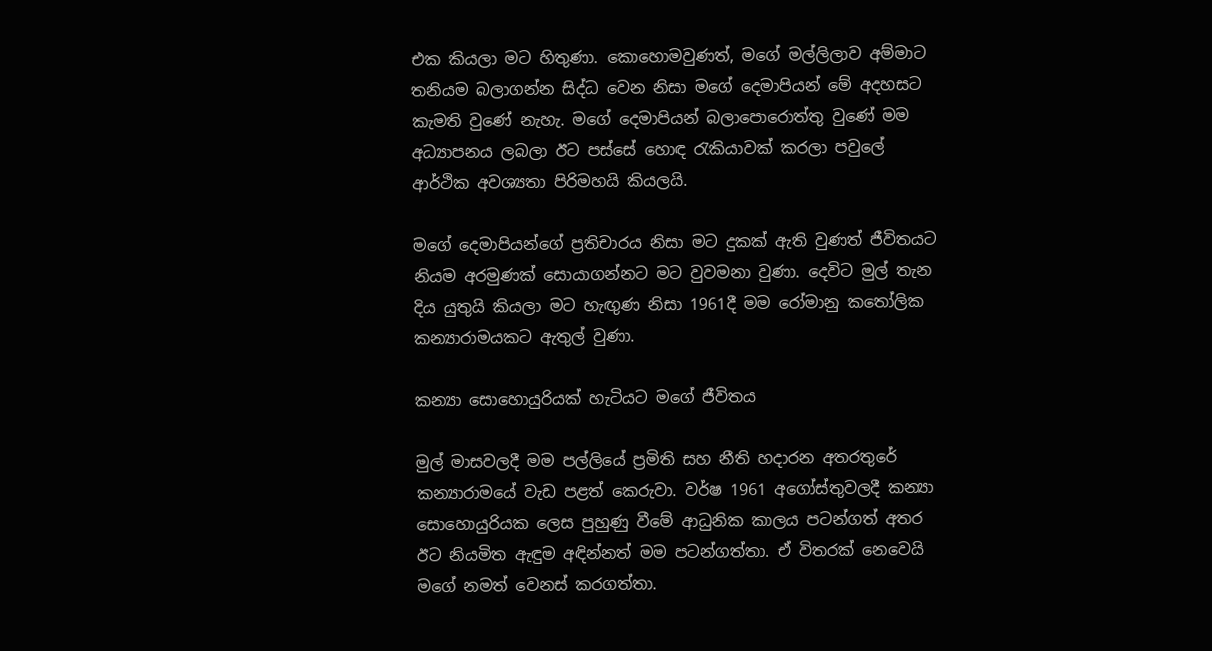එක කියලා මට හිතුණා. කොහොමවුණත්, මගේ මල්ලිලාව අම්මාට තනියම බලාගන්න සිද්ධ වෙන නිසා මගේ දෙමාපියන් මේ අදහසට කැමති වුණේ නැහැ. මගේ දෙමාපියන් බලාපොරොත්තු වුණේ මම අධ්‍යාපනය ලබලා ඊට පස්සේ හොඳ රැකියාවක් කරලා පවුලේ ආර්ථික අවශ්‍යතා පිරිමහයි කියලයි.

මගේ දෙමාපියන්ගේ ප්‍රතිචාරය නිසා මට දුකක් ඇති වුණත් ජීවිතයට නියම අරමුණක් සොයාගන්නට මට වුවමනා වුණා. දෙවිට මුල් තැන දිය යුතුයි කියලා මට හැඟුණ නිසා 1961දී මම රෝමානු කතෝලික කන්‍යාරාමයකට ඇතුල් වුණා.

කන්‍යා සොහොයුරියක් හැටියට මගේ ජීවිතය

මුල් මාසවලදී මම පල්ලියේ ප්‍රමිති සහ නීති හදාරන අතරතුරේ කන්‍යාරාමයේ වැඩ පළත් කෙරුවා. වර්ෂ 1961 අගෝස්තුවලදී කන්‍යා සොහොයුරියක ලෙස පුහුණු වීමේ ආධුනික කාලය පටන්ගත් අතර ඊට නියමිත ඇඳුම අඳින්නත් මම පටන්ගත්තා. ඒ විතරක් නෙවෙයි මගේ නමත් වෙනස් කරගත්තා.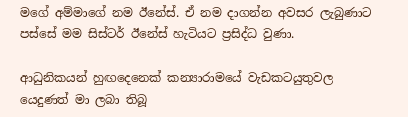මගේ අම්මාගේ නම ඊනේස්. ඒ නම දාගන්න අවසර ලැබුණාට පස්සේ මම සිස්ටර් ඊනේස් හැටියට ප්‍රසිද්ධ වුණා.

ආධුනිකයන් හුඟදෙනෙක් කන්‍යාරාමයේ වැඩකටයුතුවල යෙදුණත් මා ලබා තිබූ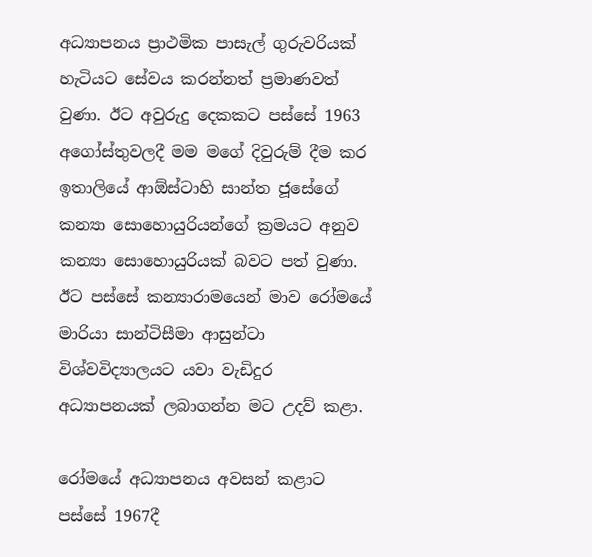අධ්‍යාපනය ප්‍රාථමික පාසැල් ගුරුවරියක් හැටියට සේවය කරන්නත් ප්‍රමාණවත් වුණා. ඊට අවුරුදු දෙකකට පස්සේ 1963 අගෝස්තුවලදී මම මගේ දිවුරුම් දීම කර ඉතාලියේ ආඕස්ටාහි සාන්ත ජූසේගේ කන්‍යා සොහොයුරියන්ගේ ක්‍රමයට අනුව කන්‍යා සොහොයුරියක් බවට පත් වුණා. ඊට පස්සේ කන්‍යාරාමයෙන් මාව රෝමයේ මාරියා සාන්ටිසීමා ආසුන්ටා විශ්වවිද්‍යාලයට යවා වැඩිදුර අධ්‍යාපනයක් ලබාගන්න මට උදව් කළා.

රෝමයේ අධ්‍යාපනය අවසන් කළාට පස්සේ 1967දී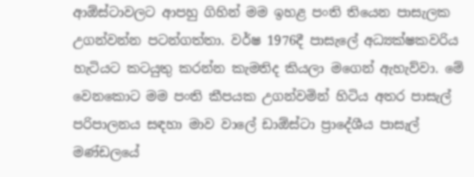ආඕස්ටාවලට ආපහු ගිහින් මම ඉහළ පංති තියෙන පාසැලක උගන්වන්න පටන්ගත්තා. වර්ෂ 1976දී පාසැලේ අධ්‍යක්ෂකවරිය හැටියට කටයුතු කරන්න කැමතිද කියලා මගෙන් ඇහැව්වා. මේ වෙනකොට මම පංති කීපයක උගන්වමින් හිටිය අතර පාසැල් පරිපාලනය සඳහා මාව වාලේ ඩාඕස්ටා ප්‍රාදේශීය පාසැල් මණ්ඩලයේ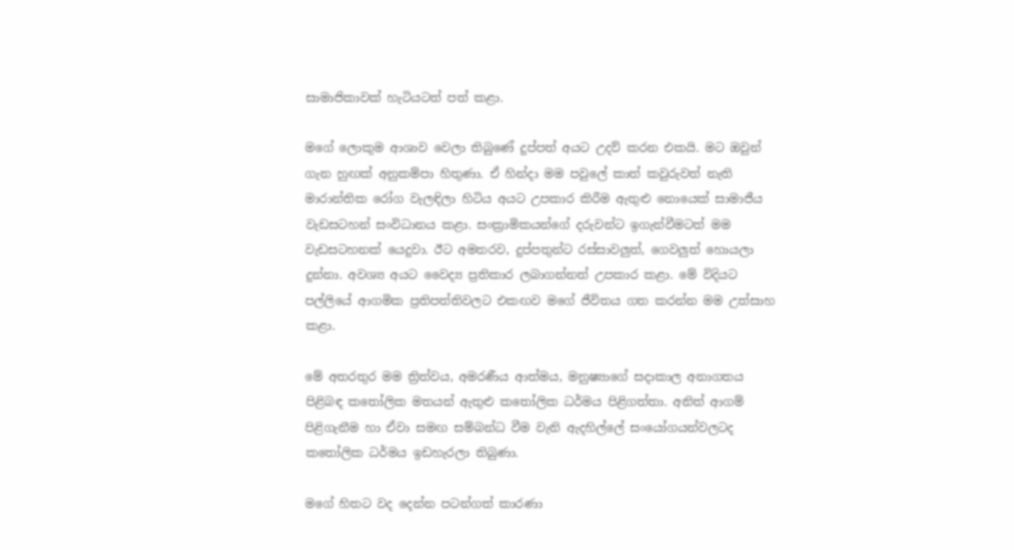සාමාජිකාවක් හැටියටත් පත් කළා.

මගේ ලොකුම ආශාව වෙලා තිබුණේ දුප්පත් අයට උදව් කරන එකයි. මට ඔවුන් ගැන හුඟක් අනුකම්පා හිතුණා. ඒ හින්දා මම පවුලේ කාත් කවුරුවත් නැති මාරාන්තික රෝග වැලඳිලා හිටිය අයට උපකාර කිරීම ඇතුළු නොයෙක් සාමාජීය වැඩසටහන් සංවිධානය කළා. සංක්‍රාමිකයන්ගේ දරුවන්ට ඉගැන්වීමටත් මම වැඩසටහනක් යෙදුවා. ඊට අමතරව, දුප්පතුන්ට රස්සාවලුත්, ගෙවලුත් හොයලා දුන්නා. අවශ්‍ය අයට වෛද්‍ය ප්‍රතිකාර ලබාගන්නත් උපකාර කළා. මේ විදියට පල්ලියේ ආගමික ප්‍රතිපත්තිවලට එකඟව මගේ ජීවිතය ගත කරන්න මම උත්සාහ කළා.

මේ අතරතුර මම ත්‍රිත්වය, අමරණීය ආත්මය, මනුෂ්‍යාගේ සදාකාල අනාගතය පිළිබඳ කතෝලික මතයන් ඇතුළු කතෝලික ධර්මය පිළිගත්තා. අනිත් ආගම් පිළිගැනීම හා ඒවා සමඟ සම්බන්ධ වීම වැනි ඇදහිල්ලේ සංයෝගයන්වලටද කතෝලික ධර්මය ඉඩහැරලා තිබුණා.

මගේ හිතට වද දෙන්න පටන්ගත් කාරණා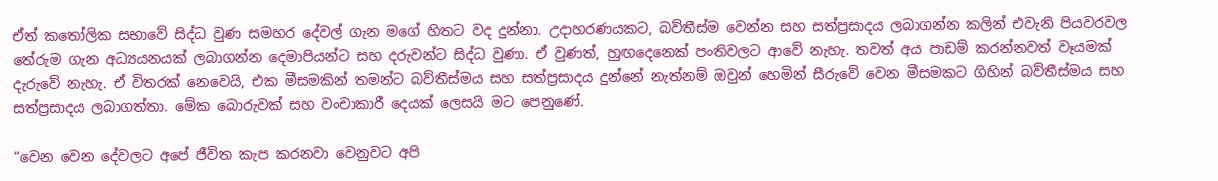ඒත් කතෝලික සභාවේ සිද්ධ වුණ සමහර දේවල් ගැන මගේ හිතට වද දුන්නා. උදාහරණයකට, බව්තීස්ම වෙන්න සහ සත්ප්‍රසාදය ලබාගන්න කලින් එවැනි පියවරවල තේරුම ගැන අධ්‍යයනයක් ලබාගන්න දෙමාපියන්ට සහ දරුවන්ට සිද්ධ වුණා. ඒ වුණත්, හුඟදෙනෙක් පංතිවලට ආවේ නැහැ. තවත් අය පාඩම් කරන්නවත් වෑයමක් දැරුවේ නැහැ. ඒ විතරක් නෙවෙයි, එක මීසමකින් තමන්ට බව්තීස්මය සහ සත්ප්‍රසාදය දුන්නේ නැත්නම් ඔවුන් හෙමින් සීරුවේ වෙන මීසමකට ගිහින් බව්තීස්මය සහ සත්ප්‍රසාදය ලබාගත්තා. මේක බොරුවක් සහ වංචාකාරී දෙයක් ලෙසයි මට පෙනුණේ.

“වෙන වෙන දේවලට අපේ ජීවිත කැප කරනවා වෙනුවට අපි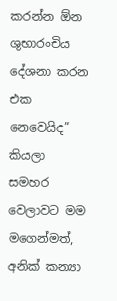කරන්න ඕන ශුභාරංචිය දේශනා කරන එක නෙවෙයිද” කියලා සමහර වෙලාවට මම මගෙන්මත්, අනික් කන්‍යා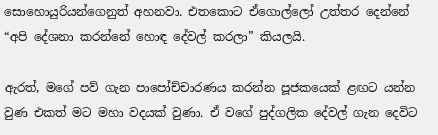සොහොයුරියන්ගෙනුත් අහනවා. එතකොට ඒගොල්ලෝ උත්තර දෙන්නේ “අපි දේශනා කරන්නේ හොඳ දේවල් කරලා” කියලයි.

ඇරත්, මගේ පව් ගැන පාපෝච්චාරණය කරන්න පූජකයෙක් ළඟට යන්න වුණ එකත් මට මහා වදයක් වුණා. ඒ වගේ පුද්ගලික දේවල් ගැන දෙවිට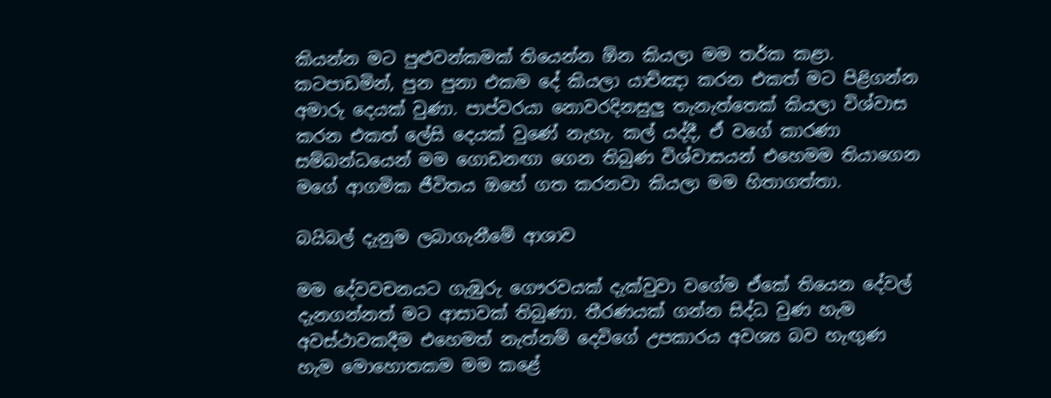කියන්න මට පුළුවන්කමක් තියෙන්න ඕන කියලා මම තර්ක කළා. කටපාඩමින්, පුන පුනා එකම දේ කියලා යාච්ඤා කරන එකත් මට පිළිගන්න අමාරු දෙයක් වුණා. පාප්වරයා නොවරදිනසුලු තැනැත්තෙක් කියලා විශ්වාස කරන එකත් ලේසි දෙයක් වුණේ නැහැ. කල් යද්දී, ඒ වගේ කාරණා සම්බන්ධයෙන් මම ගොඩනඟා ගෙන තිබුණ විශ්වාසයන් එහෙමම තියාගෙන මගේ ආගමික ජීවිතය ඔහේ ගත කරනවා කියලා මම හිතාගත්තා.

බයිබල් දැනුම ලබාගැනීමේ ආශාව

මම දේවවචනයට ගැඹුරු ගෞරවයක් දැක්වුවා වගේම ඒකේ තියෙන දේවල් දැනගන්නත් මට ආසාවක් තිබුණා. තීරණයක් ගන්න සිද්ධ වුණ හැම අවස්ථාවකදීම එහෙමත් නැත්නම් දෙවිගේ උපකාරය අවශ්‍ය බව හැඟුණ හැම මොහොතකම මම කළේ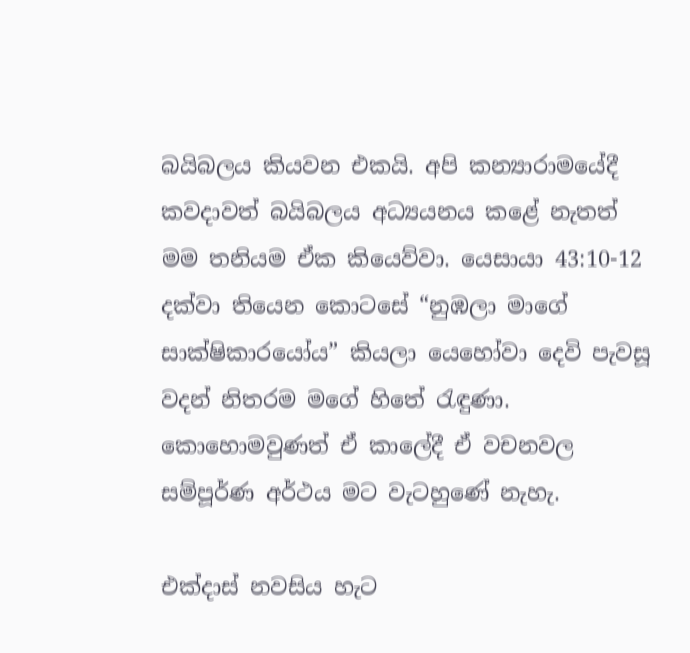බයිබලය කියවන එකයි. අපි කන්‍යාරාමයේදී කවදාවත් බයිබලය අධ්‍යයනය කළේ නැතත් මම තනියම ඒක කියෙව්වා. යෙසායා 43:10-12 දක්වා තියෙන කොටසේ “නුඹලා මාගේ සාක්ෂිකාරයෝය” කියලා යෙහෝවා දෙවි පැවසූ වදන් නිතරම මගේ හිතේ රැඳුණා. කොහොමවුණත් ඒ කාලේදී ඒ වචනවල සම්පූර්ණ අර්ථය මට වැටහුණේ නැහැ.

එක්දාස් නවසිය හැට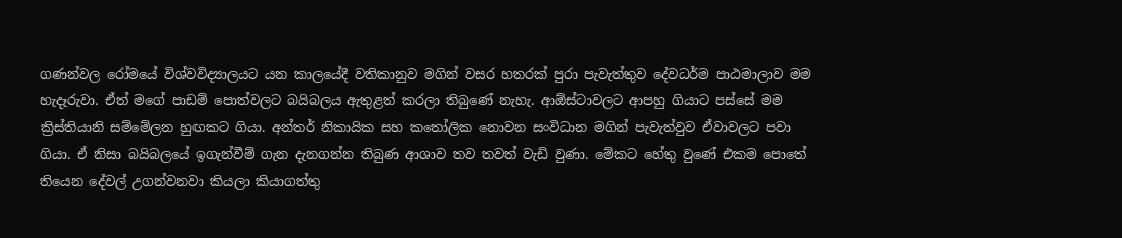ගණන්වල රෝමයේ විශ්වවිද්‍යාලයට යන කාලයේදී වතිකානුව මගින් වසර හතරක් පුරා පැවැත්තුව දේවධර්ම පාඨමාලාව මම හැදෑරුවා. ඒත් මගේ පාඩම් පොත්වලට බයිබලය ඇතුළත් කරලා තිබුණේ නැහැ. ආඕස්ටාවලට ආපහු ගියාට පස්සේ මම ක්‍රිස්තියානි සම්මේලන හුඟකට ගියා. අන්තර් නිකායික සහ කතෝලික නොවන සංවිධාන මගින් පැවැත්වුව ඒවාවලට පවා ගියා. ඒ නිසා බයිබලයේ ඉගැන්වීම් ගැන දැනගන්න තිබුණ ආශාව තව තවත් වැඩි වුණා. මේකට හේතු වුණේ එකම පොතේ තියෙන දේවල් උගන්වනවා කියලා කියාගත්තු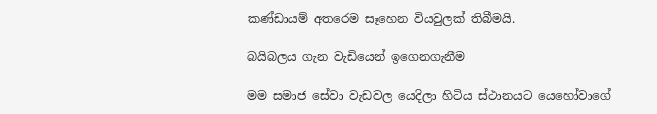කණ්ඩායම් අතරෙම සෑහෙන වියවුලක් තිබීමයි.

බයිබලය ගැන වැඩියෙන් ඉගෙනගැනීම

මම සමාජ සේවා වැඩවල යෙදිලා හිටිය ස්ථානයට යෙහෝවාගේ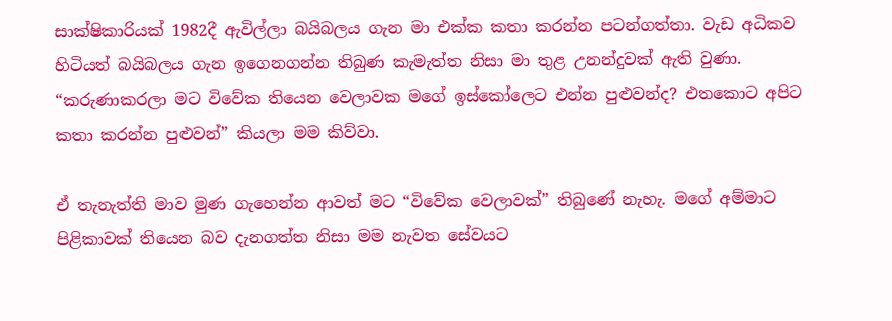සාක්ෂිකාරියක් 1982දී ඇවිල්ලා බයිබලය ගැන මා එක්ක කතා කරන්න පටන්ගත්තා. වැඩ අධිකව හිටියත් බයිබලය ගැන ඉගෙනගන්න තිබුණ කැමැත්ත නිසා මා තුළ උනන්දුවක් ඇති වුණා. “කරුණාකරලා මට විවේක තියෙන වෙලාවක මගේ ඉස්කෝලෙට එන්න පුළුවන්ද? එතකොට අපිට කතා කරන්න පුළුවන්” කියලා මම කිව්වා.

ඒ තැනැත්ති මාව මුණ ගැහෙන්න ආවත් මට “විවේක වෙලාවක්” තිබුණේ නැහැ. මගේ අම්මාට පිළිකාවක් තියෙන බව දැනගත්ත නිසා මම නැවත සේවයට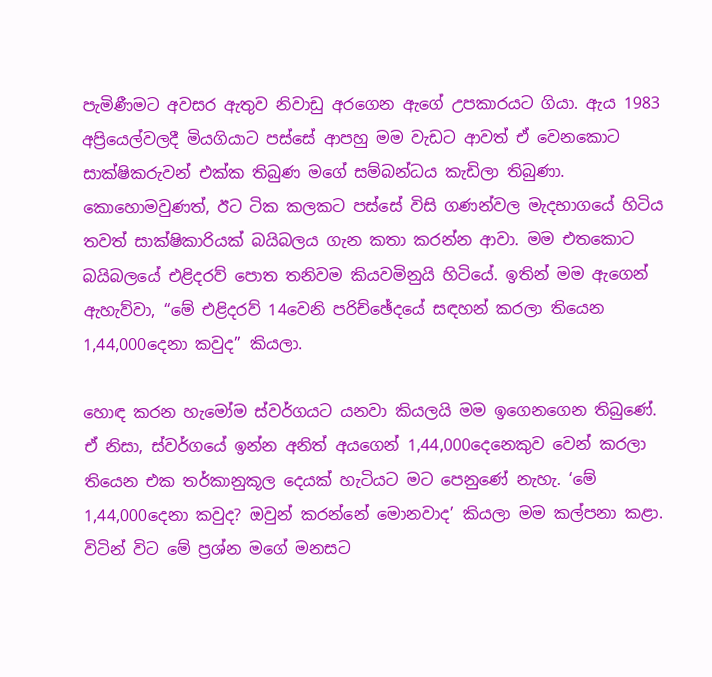පැමිණීමට අවසර ඇතුව නිවාඩු අරගෙන ඇගේ උපකාරයට ගියා. ඇය 1983 අප්‍රියෙල්වලදී මියගියාට පස්සේ ආපහු මම වැඩට ආවත් ඒ වෙනකොට සාක්ෂිකරුවන් එක්ක තිබුණ මගේ සම්බන්ධය කැඩිලා තිබුණා. කොහොමවුණත්, ඊට ටික කලකට පස්සේ විසි ගණන්වල මැදභාගයේ හිටිය තවත් සාක්ෂිකාරියක් බයිබලය ගැන කතා කරන්න ආවා. මම එතකොට බයිබලයේ එළිදරව් පොත තනිවම කියවමිනුයි හිටියේ. ඉතින් මම ඇගෙන් ඇහැව්වා, “මේ එළිදරව් 14වෙනි පරිච්ඡේදයේ සඳහන් කරලා තියෙන 1,44,000දෙනා කවුද” කියලා.

හොඳ කරන හැමෝම ස්වර්ගයට යනවා කියලයි මම ඉගෙනගෙන තිබුණේ. ඒ නිසා, ස්වර්ගයේ ඉන්න අනිත් අයගෙන් 1,44,000දෙනෙකුව වෙන් කරලා තියෙන එක තර්කානුකූල දෙයක් හැටියට මට පෙනුණේ නැහැ. ‘මේ 1,44,000දෙනා කවුද? ඔවුන් කරන්නේ මොනවාද’ කියලා මම කල්පනා කළා. විටින් විට මේ ප්‍රශ්න මගේ මනසට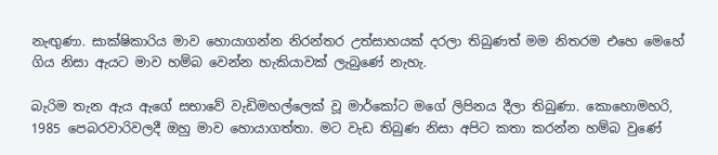නැඟුණා. සාක්ෂිකාරිය මාව හොයාගන්න නිරන්තර උත්සාහයක් දරලා තිබුණත් මම නිතරම එහෙ මෙහේ ගිය නිසා ඇයට මාව හම්බ වෙන්න හැකියාවක් ලැබුණේ නැහැ.

බැරිම තැන ඇය ඇගේ සභාවේ වැඩිමහල්ලෙක් වූ මාර්කෝට මගේ ලිපිනය දීලා තිබුණා. කොහොමහරි, 1985 පෙබරවාරිවලදී ඔහු මාව හොයාගත්තා. මට වැඩ තිබුණ නිසා අපිට කතා කරන්න හම්බ වුණේ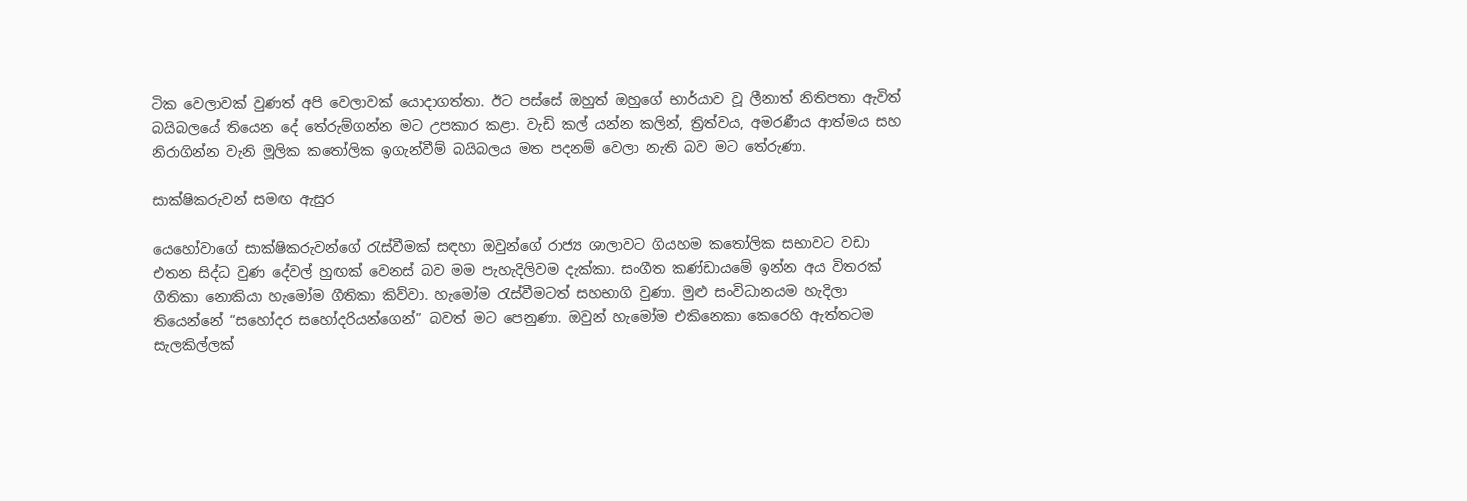ටික වෙලාවක් වුණත් අපි වෙලාවක් යොදාගත්තා. ඊට පස්සේ ඔහුත් ඔහුගේ භාර්යාව වූ ලීනාත් නිතිපතා ඇවිත් බයිබලයේ තියෙන දේ තේරුම්ගන්න මට උපකාර කළා. වැඩි කල් යන්න කලින්, ත්‍රිත්වය, අමරණීය ආත්මය සහ නිරාගින්න වැනි මූලික කතෝලික ඉගැන්වීම් බයිබලය මත පදනම් වෙලා නැති බව මට තේරුණා.

සාක්ෂිකරුවන් සමඟ ඇසුර

යෙහෝවාගේ සාක්ෂිකරුවන්ගේ රැස්වීමක් සඳහා ඔවුන්ගේ රාජ්‍ය ශාලාවට ගියහම කතෝලික සභාවට වඩා එතන සිද්ධ වුණ දේවල් හුඟක් වෙනස් බව මම පැහැදිලිවම දැක්කා. සංගීත කණ්ඩායමේ ඉන්න අය විතරක් ගීතිකා නොකියා හැමෝම ගීතිකා කිව්වා. හැමෝම රැස්වීමටත් සහභාගි වුණා. මුළු සංවිධානයම හැදිලා තියෙන්නේ “සහෝදර සහෝදරියන්ගෙන්” බවත් මට පෙනුණා. ඔවුන් හැමෝම එකිනෙකා කෙරෙහි ඇත්තටම සැලකිල්ලක්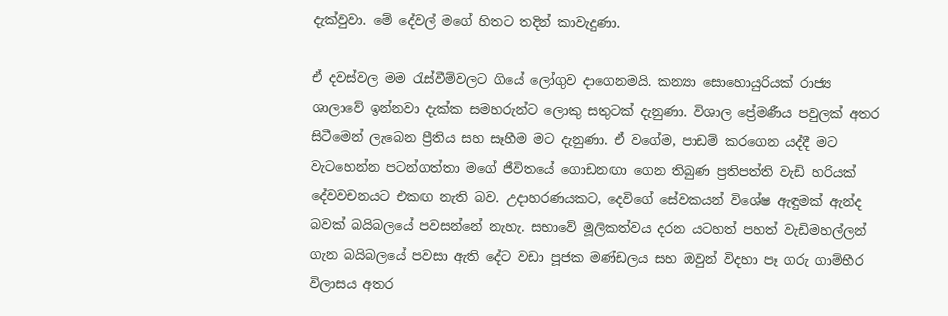දැක්වුවා. මේ දේවල් මගේ හිතට තදින් කාවැදුණා.

ඒ දවස්වල මම රැස්වීම්වලට ගියේ ලෝගුව දාගෙනමයි. කන්‍යා සොහොයුරියක් රාජ්‍ය ශාලාවේ ඉන්නවා දැක්ක සමහරුන්ට ලොකු සතුටක් දැනුණා. විශාල ප්‍රේමණීය පවුලක් අතර සිටීමෙන් ලැබෙන ප්‍රීතිය සහ සෑහීම මට දැනුණා. ඒ වගේම, පාඩම් කරගෙන යද්දී මට වැටහෙන්න පටන්ගත්තා මගේ ජීවිතයේ ගොඩනඟා ගෙන තිබුණ ප්‍රතිපත්ති වැඩි හරියක් දේවවචනයට එකඟ නැති බව. උදාහරණයකට, දෙවිගේ සේවකයන් විශේෂ ඇඳුමක් ඇන්ද බවක් බයිබලයේ පවසන්නේ නැහැ. සභාවේ මූලිකත්වය දරන යටහත් පහත් වැඩිමහල්ලන් ගැන බයිබලයේ පවසා ඇති දේට වඩා පූජක මණ්ඩලය සහ ඔවුන් විදහා පෑ ගරු ගාම්භීර විලාසය අතර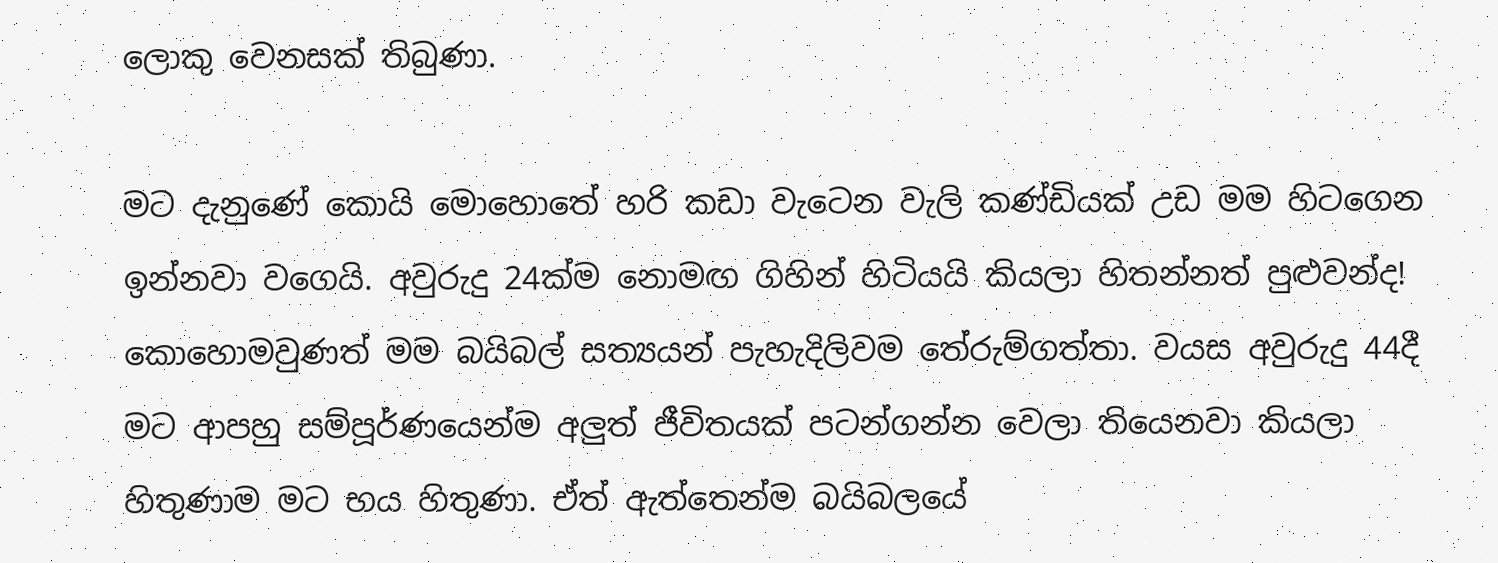ලොකු වෙනසක් තිබුණා.

මට දැනුණේ කොයි මොහොතේ හරි කඩා වැටෙන වැලි කණ්ඩියක් උඩ මම හිටගෙන ඉන්නවා වගෙයි. අවුරුදු 24ක්ම නොමඟ ගිහින් හිටියයි කියලා හිතන්නත් පුළුවන්ද! කොහොමවුණත් මම බයිබල් සත්‍යයන් පැහැදිලිවම තේරුම්ගත්තා. වයස අවුරුදු 44දී මට ආපහු සම්පූර්ණයෙන්ම අලුත් ජීවිතයක් පටන්ගන්න වෙලා තියෙනවා කියලා හිතුණාම මට භය හිතුණා. ඒත් ඇත්තෙන්ම බයිබලයේ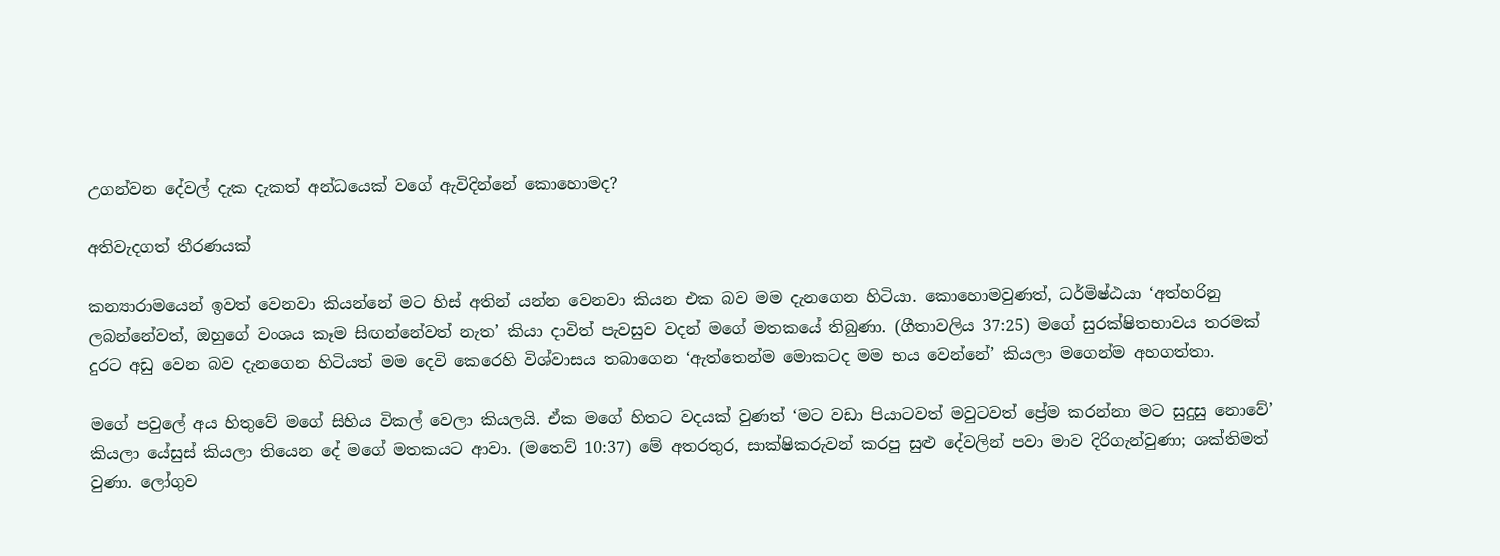උගන්වන දේවල් දැක දැකත් අන්ධයෙක් වගේ ඇවිදින්නේ කොහොමද?

අතිවැදගත් තීරණයක්

කන්‍යාරාමයෙන් ඉවත් වෙනවා කියන්නේ මට හිස් අතින් යන්න වෙනවා කියන එක බව මම දැනගෙන හිටියා. කොහොමවුණත්, ධර්මිෂ්ඨයා ‘අත්හරිනු ලබන්නේවත්, ඔහුගේ වංශය කෑම සිඟන්නේවත් නැත’ කියා දාවිත් පැවසුව වදන් මගේ මතකයේ තිබුණා. (ගීතාවලිය 37:25) මගේ සුරක්ෂිතභාවය තරමක් දුරට අඩු වෙන බව දැනගෙන හිටියත් මම දෙවි කෙරෙහි විශ්වාසය තබාගෙන ‘ඇත්තෙන්ම මොකටද මම භය වෙන්නේ’ කියලා මගෙන්ම අහගත්තා.

මගේ පවුලේ අය හිතුවේ මගේ සිහිය විකල් වෙලා කියලයි. ඒක මගේ හිතට වදයක් වුණත් ‘මට වඩා පියාටවත් මවුටවත් ප්‍රේම කරන්නා මට සුදුසු නොවේ’ කියලා යේසුස් කියලා තියෙන දේ මගේ මතකයට ආවා. (මතෙව් 10:37) මේ අතරතුර, සාක්ෂිකරුවන් කරපු සුළු දේවලින් පවා මාව දිරිගැන්වුණා; ශක්තිමත් වුණා. ලෝගුව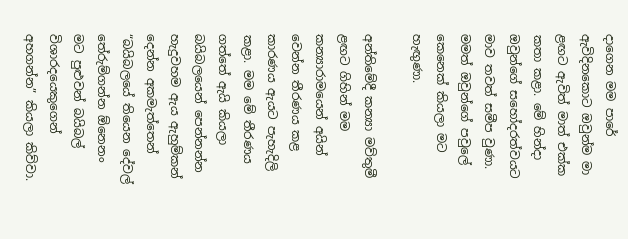දාගෙන මම පාරේ ඇවිදිනකොට ඔවුන්ම මා ළඟට ඇවිත් මාත් එක්ක කතා කළා. මේ හින්දා ඔවුන්ගේ සහෝදරත්වයට මාව තවත් සමීප වුණා. මමත් ඔවුන්ගේ පවුලේ කෙනෙක් කියලා මට හැඟුණා.

අන්තිමේදී කන්‍යා මව්තුමී ළඟට ගිහින් මම කන්‍යාරාමයෙන් අයින් වෙන්න තීරණය කළ කාරණය ඇයට පැහැදිලි කළා. මම මේ තීරණය ගත්තේ ඇයි කියලා බයිබලයෙන් පෙන්නන්න හැදුවහම ඇය ඇහුම්කන් දෙන්න අකමැත්තෙන් “බයිබලයේ තියෙන දේවල් තේරුම්ගන්න ඕනෙනං මට පුළුවන් බයිබල් විශාරදයෙකුගෙන් අහගන්න” කියලා කිව්වා.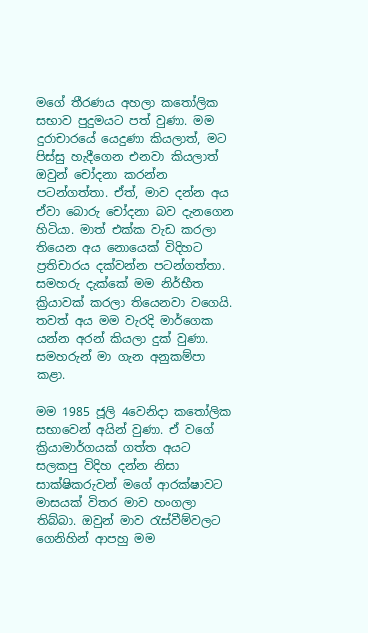මගේ තීරණය අහලා කතෝලික සභාව පුදුමයට පත් වුණා. මම දුරාචාරයේ යෙදුණා කියලාත්, මට පිස්සු හැදීගෙන එනවා කියලාත් ඔවුන් චෝදනා කරන්න පටන්ගත්තා. ඒත්, මාව දන්න අය ඒවා බොරු චෝදනා බව දැනගෙන හිටියා. මාත් එක්ක වැඩ කරලා තියෙන අය නොයෙක් විදිහට ප්‍රතිචාරය දක්වන්න පටන්ගත්තා. සමහරු දැක්කේ මම නිර්භීත ක්‍රියාවක් කරලා තියෙනවා වගෙයි. තවත් අය මම වැරදි මාර්ගෙක යන්න අරන් කියලා දුක් වුණා. සමහරුන් මා ගැන අනුකම්පා කළා.

මම 1985 ජූලි 4වෙනිදා කතෝලික සභාවෙන් අයින් වුණා. ඒ වගේ ක්‍රියාමාර්ගයක් ගත්ත අයට සලකපු විදිහ දන්න නිසා සාක්ෂිකරුවන් මගේ ආරක්ෂාවට මාසයක් විතර මාව හංගලා තිබ්බා. ඔවුන් මාව රැස්වීම්වලට ගෙනිහින් ආපහු මම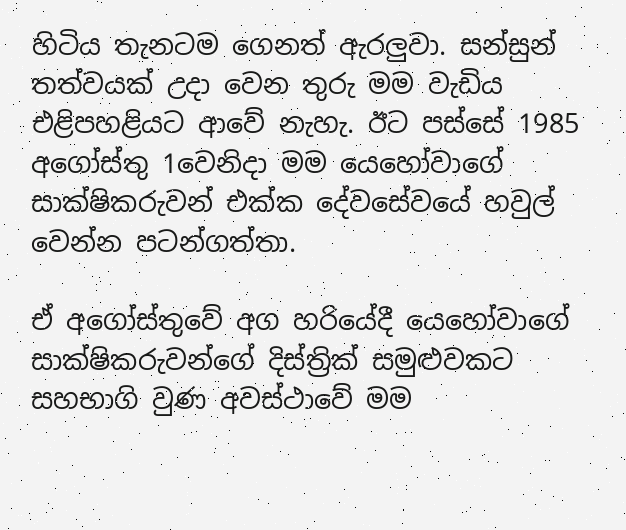හිටිය තැනටම ගෙනත් ඇරලුවා. සන්සුන් තත්වයක් උදා වෙන තුරු මම වැඩිය එළිපහළියට ආවේ නැහැ. ඊට පස්සේ 1985 අගෝස්තු 1වෙනිදා මම යෙහෝවාගේ සාක්ෂිකරුවන් එක්ක දේවසේවයේ හවුල් වෙන්න පටන්ගත්තා.

ඒ අගෝස්තුවේ අග හරියේදී යෙහෝවාගේ සාක්ෂිකරුවන්ගේ දිස්ත්‍රික් සමුළුවකට සහභාගි වුණ අවස්ථාවේ මම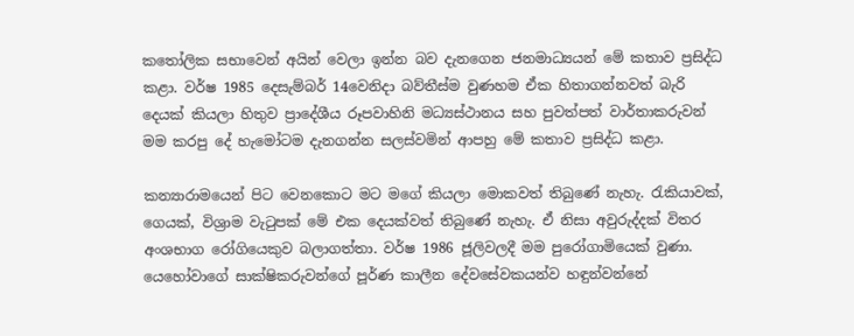කතෝලික සභාවෙන් අයින් වෙලා ඉන්න බව දැනගෙන ජනමාධ්‍යයන් මේ කතාව ප්‍රසිද්ධ කළා. වර්ෂ 1985 දෙසැම්බර් 14වෙනිදා බව්තීස්ම වුණහම ඒක හිතාගන්නවත් බැරි දෙයක් කියලා හිතුව ප්‍රාදේශීය රූපවාහිනි මධ්‍යස්ථානය සහ පුවත්පත් වාර්තාකරුවන් මම කරපු දේ හැමෝටම දැනගන්න සලස්වමින් ආපහු මේ කතාව ප්‍රසිද්ධ කළා.

කන්‍යාරාමයෙන් පිට වෙනකොට මට මගේ කියලා මොකවත් තිබුණේ නැහැ. රැකියාවක්, ගෙයක්, විශ්‍රාම වැටුපක් මේ එක දෙයක්වත් තිබුණේ නැහැ. ඒ නිසා අවුරුද්දක් විතර අංශභාග රෝගියෙකුව බලාගත්තා. වර්ෂ 1986 ජූලිවලදී මම පුරෝගාමියෙක් වුණා. යෙහෝවාගේ සාක්ෂිකරුවන්ගේ පූර්ණ කාලීන දේවසේවකයන්ව හඳුන්වන්නේ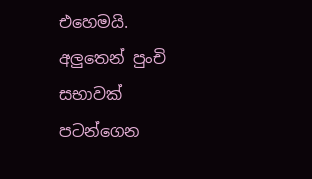එහෙමයි. අලුතෙන් පුංචි සභාවක් පටන්ගෙන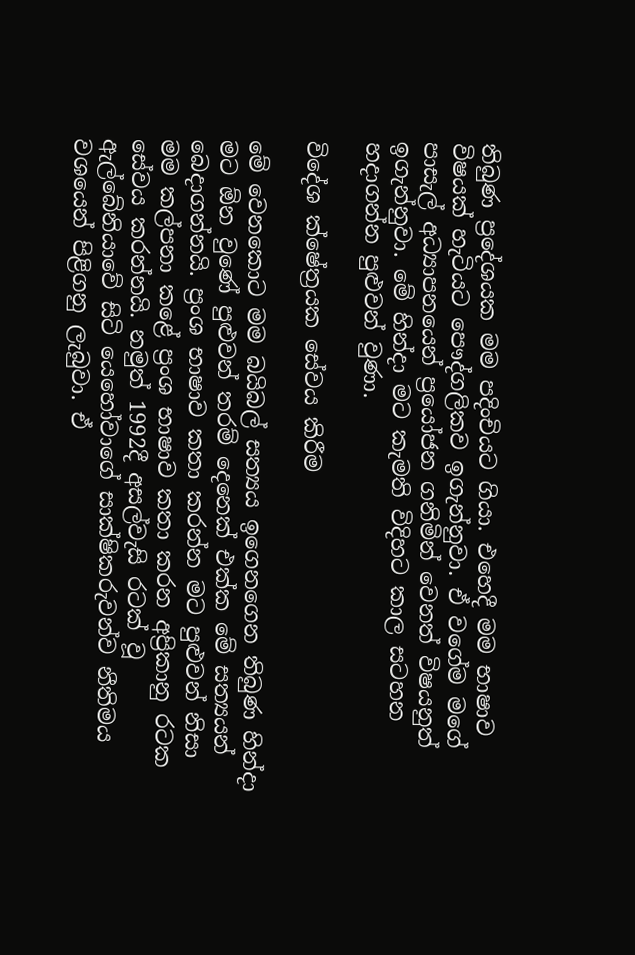තිබුණ ප්‍රදේශයක මම පදිංචියට ගියා. එහෙදී මම භාෂාව විෂයක් හැටියට පෞද්ගලිකව ඉගැන්නුවා. ඒ වගේම මගේ පාසැල් අධ්‍යාපනයෙන් ප්‍රයෝජන ගනිමින් වෙනත් විෂයනුත් ඉගැන්නුවා. මේ හින්දා මට කැමති විදිහට කාල සටහන හදාගන්න පුළුවන් වුණා.

විදේශ ක්ෂේත්‍රයක සේවය කිරීම

මේ වෙනකොට මම බයිබල් සත්‍යය ඉගෙනගෙන තිබුණ හින්දා මට ඕන වුණේ පුළුවන් තරම් දෙනෙක් එක්ක මේ සත්‍යයන් බෙදාගන්නයි. ප්‍රංශ භාෂාව කතා කරන්න මට පුළුවන් නිසා මම කල්පනා කළේ ප්‍රංශ භාෂාව කතා කරන අප්‍රිකානු රටක සේවය කරන්නයි. නමුත් 1992දී අසල්වැසි රටක් වූ ඇල්බේනියාවේ සිටි යෙහෝවාගේ සාක්ෂිකරුවන්ව නීතිමය වශයෙන් පිළිගනු ලැබුවා. ඒ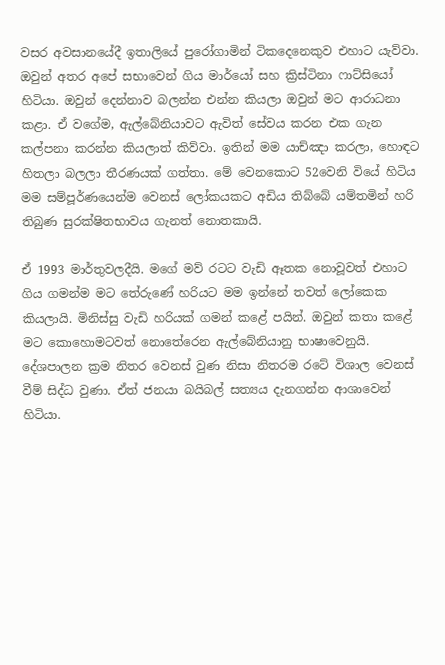වසර අවසානයේදී ඉතාලියේ පුරෝගාමින් ටිකදෙනෙකුව එහාට යැව්වා. ඔවුන් අතර අපේ සභාවෙන් ගිය මාර්යෝ සහ ක්‍රිස්ටිනා ෆාට්සියෝ හිටියා. ඔවුන් දෙන්නාව බලන්න එන්න කියලා ඔවුන් මට ආරාධනා කළා. ඒ වගේම, ඇල්බේනියාවට ඇවිත් සේවය කරන එක ගැන කල්පනා කරන්න කියලාත් කිව්වා. ඉතින් මම යාච්ඤා කරලා, හොඳට හිතලා බලලා තීරණයක් ගත්තා. මේ වෙනකොට 52වෙනි වියේ හිටිය මම සම්පූර්ණයෙන්ම වෙනස් ලෝකයකට අඩිය තිබ්බේ යම්තමින් හරි තිබුණ සුරක්ෂිතභාවය ගැනත් නොතකායි.

ඒ 1993 මාර්තුවලදීයි. මගේ මව් රටට වැඩි ඈතක නොවූවත් එහාට ගිය ගමන්ම මට තේරුණේ හරියට මම ඉන්නේ තවත් ලෝකෙක කියලායි. මිනිස්සු වැඩි හරියක් ගමන් කළේ පයින්. ඔවුන් කතා කළේ මට කොහොමටවත් නොතේරෙන ඇල්බේනියානු භාෂාවෙනුයි. දේශපාලන ක්‍රම නිතර වෙනස් වුණ නිසා නිතරම රටේ විශාල වෙනස් වීම් සිද්ධ වුණා. ඒත් ජනයා බයිබල් සත්‍යය දැනගන්න ආශාවෙන් හිටියා.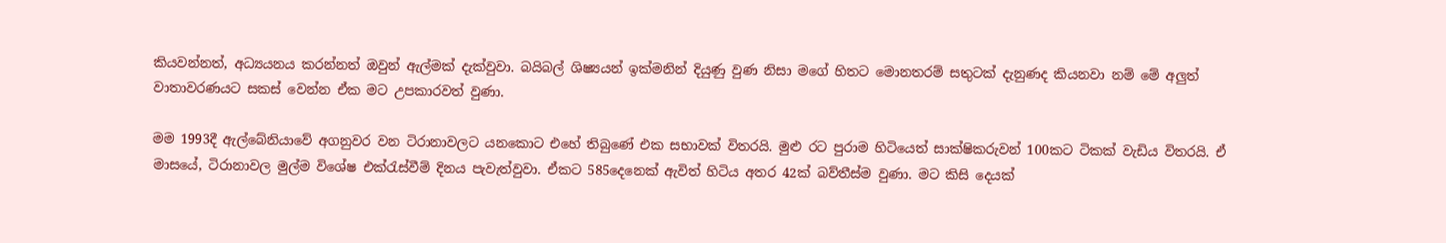කියවන්නත්, අධ්‍යයනය කරන්නත් ඔවුන් ඇල්මක් දැක්වුවා. බයිබල් ශිෂ්‍යයන් ඉක්මනින් දියුණු වුණ නිසා මගේ හිතට මොනතරම් සතුටක් දැනුණද කියනවා නම් මේ අලුත් වාතාවරණයට සකස් වෙන්න ඒක මට උපකාරවත් වුණා.

මම 1993දී ඇල්බේනියාවේ අගනුවර වන ටිරානාවලට යනකොට එහේ තිබුණේ එක සභාවක් විතරයි. මුළු රට පුරාම හිටියෙත් සාක්ෂිකරුවන් 100කට ටිකක් වැඩිය විතරයි. ඒ මාසයේ, ටිරානාවල මුල්ම විශේෂ එක්රැස්වීම් දිනය පැවැත්වුවා. ඒකට 585දෙනෙක් ඇවිත් හිටිය අතර 42ක් බව්තීස්ම වුණා. මට කිසි දෙයක්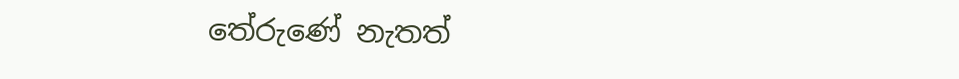තේරුණේ නැතත්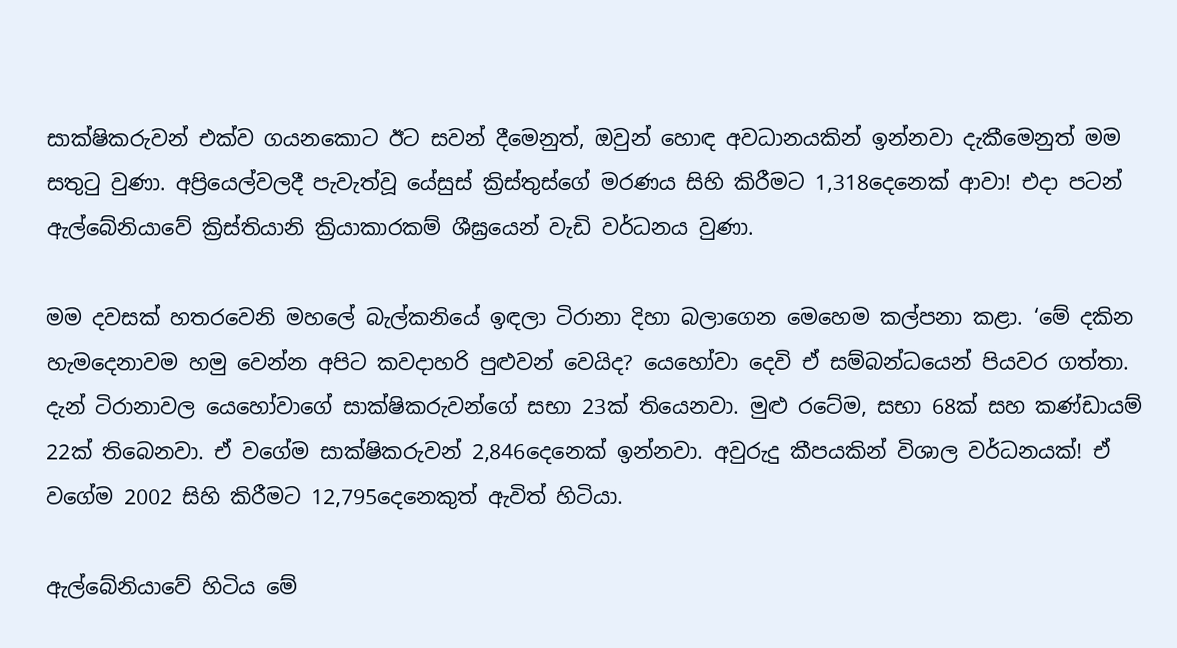සාක්ෂිකරුවන් එක්ව ගයනකොට ඊට සවන් දීමෙනුත්, ඔවුන් හොඳ අවධානයකින් ඉන්නවා දැකීමෙනුත් මම සතුටු වුණා. අප්‍රියෙල්වලදී පැවැත්වූ යේසුස් ක්‍රිස්තුස්ගේ මරණය සිහි කිරීමට 1,318දෙනෙක් ආවා! එදා පටන් ඇල්බේනියාවේ ක්‍රිස්තියානි ක්‍රියාකාරකම් ශීඝ්‍රයෙන් වැඩි වර්ධනය වුණා.

මම දවසක් හතරවෙනි මහලේ බැල්කනියේ ඉඳලා ටිරානා දිහා බලාගෙන මෙහෙම කල්පනා කළා. ‘මේ දකින හැමදෙනාවම හමු වෙන්න අපිට කවදාහරි පුළුවන් වෙයිද? යෙහෝවා දෙවි ඒ සම්බන්ධයෙන් පියවර ගත්තා. දැන් ටිරානාවල යෙහෝවාගේ සාක්ෂිකරුවන්ගේ සභා 23ක් තියෙනවා. මුළු රටේම, සභා 68ක් සහ කණ්ඩායම් 22ක් තිබෙනවා. ඒ වගේම සාක්ෂිකරුවන් 2,846දෙනෙක් ඉන්නවා. අවුරුදු කීපයකින් විශාල වර්ධනයක්! ඒ වගේම 2002 සිහි කිරීමට 12,795දෙනෙකුත් ඇවිත් හිටියා.

ඇල්බේනියාවේ හිටිය මේ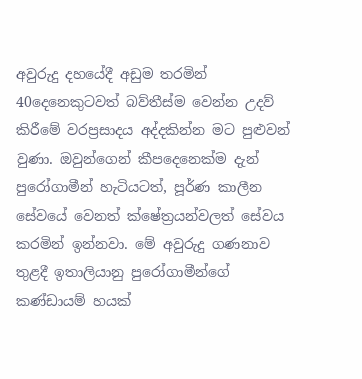අවුරුදු දහයේදී අඩුම තරමින් 40දෙනෙකුටවත් බව්තීස්ම වෙන්න උදව් කිරීමේ වරප්‍රසාදය අද්දකින්න මට පුළුවන් වුණා. ඔවුන්ගෙන් කීපදෙනෙක්ම දැන් පුරෝගාමීන් හැටියටත්, පූර්ණ කාලීන සේවයේ වෙනත් ක්ෂේත්‍රයන්වලත් සේවය කරමින් ඉන්නවා. මේ අවුරුදු ගණනාව තුළදී ඉතාලියානු පුරෝගාමීන්ගේ කණ්ඩායම් හයක්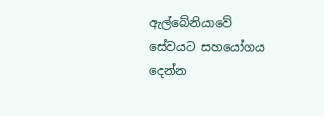ඇල්බේනියාවේ සේවයට සහයෝගය දෙන්න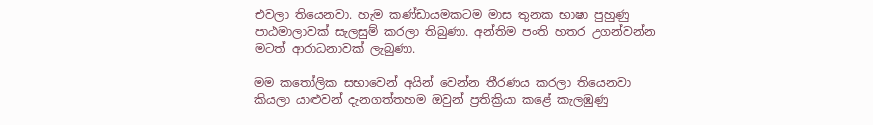එවලා තියෙනවා. හැම කණ්ඩායමකටම මාස තුනක භාෂා පුහුණු පාඨමාලාවක් සැලසුම් කරලා තිබුණා. අන්තිම පංති හතර උගන්වන්න මටත් ආරාධනාවක් ලැබුණා.

මම කතෝලික සභාවෙන් අයින් වෙන්න තීරණය කරලා තියෙනවා කියලා යාළුවන් දැනගත්තහම ඔවුන් ප්‍රතික්‍රියා කළේ කැලඹුණු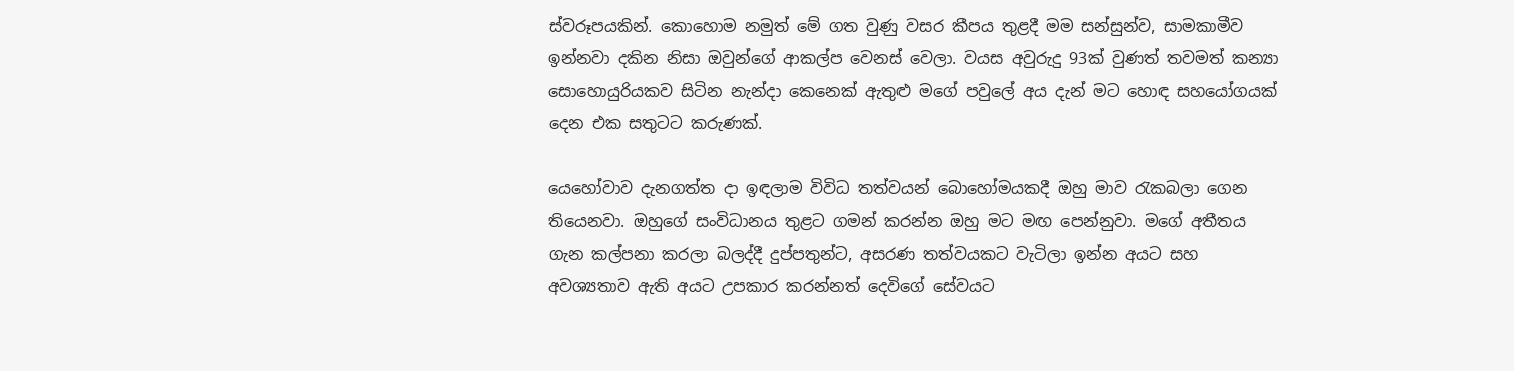ස්වරූපයකින්. කොහොම නමුත් මේ ගත වුණු වසර කීපය තුළදී මම සන්සුන්ව, සාමකාමීව ඉන්නවා දකින නිසා ඔවුන්ගේ ආකල්ප වෙනස් වෙලා. වයස අවුරුදු 93ක් වුණත් තවමත් කන්‍යා සොහොයුරියකව සිටින නැන්දා කෙනෙක් ඇතුළු මගේ පවුලේ අය දැන් මට හොඳ සහයෝගයක් දෙන එක සතුටට කරුණක්.

යෙහෝවාව දැනගත්ත දා ඉඳලාම විවිධ තත්වයන් බොහෝමයකදී ඔහු මාව රැකබලා ගෙන තියෙනවා. ඔහුගේ සංවිධානය තුළට ගමන් කරන්න ඔහු මට මඟ පෙන්නුවා. මගේ අතීතය ගැන කල්පනා කරලා බලද්දී දුප්පතුන්ට, අසරණ තත්වයකට වැටිලා ඉන්න අයට සහ අවශ්‍යතාව ඇති අයට උපකාර කරන්නත් දෙවිගේ සේවයට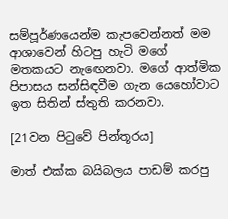සම්පූර්ණයෙන්ම කැපවෙන්නත් මම ආශාවෙන් හිටපු හැටි මගේ මතකයට නැඟෙනවා. මගේ ආත්මික පිපාසය සන්සිඳවීම ගැන යෙහෝවාට ඉත සිතින් ස්තුති කරනවා.

[21වන පිටුවේ පින්තූරය]

මාත් එක්ක බයිබලය පාඩම් කරපු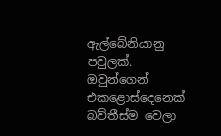ඇල්බේනියානු පවුලක්. ඔවුන්ගෙන් එකළොස්දෙනෙක් බව්තීස්ම වෙලා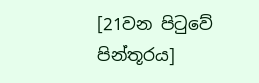[21වන පිටුවේ පින්තූරය]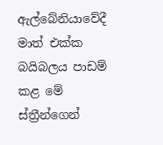ඇල්බේනියාවේදී මාත් එක්ක බයිබලය පාඩම් කළ මේ ස්ත්‍රීන්ගෙන්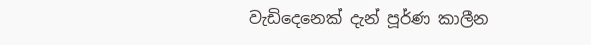වැඩිදෙනෙක් දැන් පූර්ණ කාලීන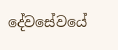දේවසේවයේ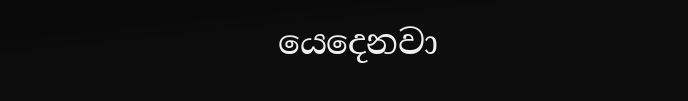යෙදෙනවා